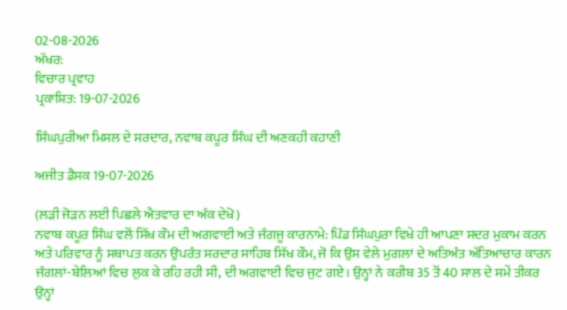02-08-2026
ਅੱਖਰ:
ਵਿਚਾਰ ਪ੍ਰਵਾਹ
ਪ੍ਰਕਾਸ਼ਿਤ: 19-07-2026

ਸਿੰਘਪੁਰੀਆ ਮਿਸਲ ਦੇ ਸਰਦਾਰ, ਨਵਾਬ ਕਪੂਰ ਸਿੰਘ ਦੀ ਅਣਕਹੀ ਕਹਾਣੀ

ਅਜੀਤ ਡੈਸਕ 19-07-2026

(ਲੜੀ ਜੋੜਨ ਲਈ ਪਿਛਲੇ ਐਤਵਾਰ ਦਾ ਅੰਕ ਦੇਖੋ)
ਨਵਾਬ ਕਪੂਰ ਸਿੰਘ ਵਲੋਂ ਸਿੱਖ ਕੌਮ ਦੀ ਅਗਵਾਈ ਅਤੇ ਜੰਗਜੂ ਕਾਰਨਾਮੇ: ਪਿੰਡ ਸਿੰਘਪੁਰਾ ਵਿਖੇ ਹੀ ਆਪਣਾ ਸਦਰ ਮੁਕਾਮ ਕਰਨ ਅਤੇ ਪਰਿਵਾਰ ਨੂੰ ਸਥਾਪਤ ਕਰਨ ਉਪਰੰਤ ਸਰਦਾਰ ਸਾਹਿਬ ਸਿੱਖ ਕੌਮ, ਜੋ ਕਿ ਉਸ ਵੇਲੇ ਮੁਗਲਾਂ ਦੇ ਅਤਿਅੰਤ ਅੱਤਿਆਚਾਰ ਕਾਰਨ ਜੰਗਲਾਂ-ਬੇਲਿਆਂ ਵਿਚ ਲੁਕ ਕੇ ਰਹਿ ਰਹੀ ਸੀ, ਦੀ ਅਗਵਾਈ ਵਿਚ ਜੁਟ ਗਏ। ਉਨ੍ਹਾਂ ਨੇ ਕਰੀਬ 35 ਤੋਂ 40 ਸਾਲ ਦੇ ਸਮੇਂ ਤੀਕਰ ਉਨ੍ਹਾਂ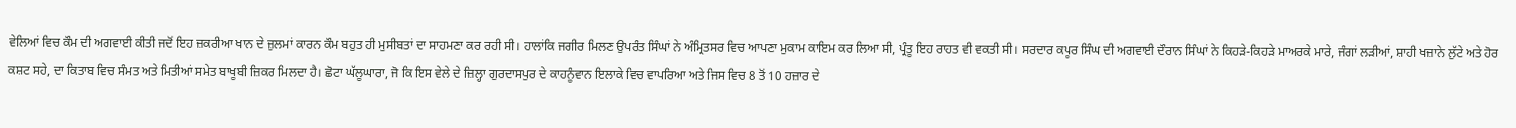ਵੇਲਿਆਂ ਵਿਚ ਕੌਮ ਦੀ ਅਗਵਾਈ ਕੀਤੀ ਜਦੋਂ ਇਹ ਜ਼ਕਰੀਆ ਖਾਨ ਦੇ ਜ਼ੁਲਮਾਂ ਕਾਰਨ ਕੌਮ ਬਹੁਤ ਹੀ ਮੁਸੀਬਤਾਂ ਦਾ ਸਾਹਮਣਾ ਕਰ ਰਹੀ ਸੀ। ਹਾਲਾਂਕਿ ਜਗੀਰ ਮਿਲਣ ਉਪਰੰਤ ਸਿੰਘਾਂ ਨੇ ਅੰਮ੍ਰਿਤਸਰ ਵਿਚ ਆਪਣਾ ਮੁਕਾਮ ਕਾਇਮ ਕਰ ਲਿਆ ਸੀ, ਪ੍ਰੰਤੂ ਇਹ ਰਾਹਤ ਵੀ ਵਕਤੀ ਸੀ। ਸਰਦਾਰ ਕਪੂਰ ਸਿੰਘ ਦੀ ਅਗਵਾਈ ਦੌਰਾਨ ਸਿੰਘਾਂ ਨੇ ਕਿਹੜੇ-ਕਿਹੜੇ ਮਾਅਰਕੇ ਮਾਰੇ, ਜੰਗਾਂ ਲੜੀਆਂ, ਸ਼ਾਹੀ ਖਜ਼ਾਨੇ ਲੁੱਟੇ ਅਤੇ ਹੋਰ ਕਸ਼ਟ ਸਹੇ, ਦਾ ਕਿਤਾਬ ਵਿਚ ਸੰਮਤ ਅਤੇ ਮਿਤੀਆਂ ਸਮੇਤ ਬਾਖੂਬੀ ਜ਼ਿਕਰ ਮਿਲਦਾ ਹੈ। ਛੋਟਾ ਘੱਲੂਘਾਰਾ, ਜੋ ਕਿ ਇਸ ਵੇਲੇ ਦੇ ਜ਼ਿਲ੍ਹਾ ਗੁਰਦਾਸਪੁਰ ਦੇ ਕਾਹਨੂੰਵਾਨ ਇਲਾਕੇ ਵਿਚ ਵਾਪਰਿਆ ਅਤੇ ਜਿਸ ਵਿਚ 8 ਤੋਂ 10 ਹਜ਼ਾਰ ਦੇ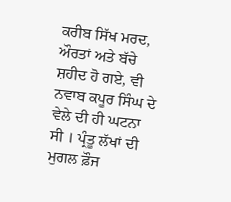ਕਰੀਬ ਸਿੱਖ ਮਰਦ, ਔਰਤਾਂ ਅਤੇ ਬੱਚੇ ਸ਼ਹੀਦ ਹੋ ਗਏ, ਵੀ ਨਵਾਬ ਕਪੂਰ ਸਿੰਘ ਦੇ ਵੇਲੇ ਦੀ ਹੀ ਘਟਨਾ ਸੀ । ਪ੍ਰੰਤੂ ਲੱਖਾਂ ਦੀ ਮੁਗਲ ਫ਼ੌਜ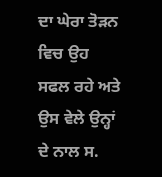ਦਾ ਘੇਰਾ ਤੋੜਨ ਵਿਚ ਉਹ ਸਫਲ ਰਹੇ ਅਤੇ ਉਸ ਵੇਲੇ ਉਨ੍ਹਾਂ ਦੇ ਨਾਲ ਸ.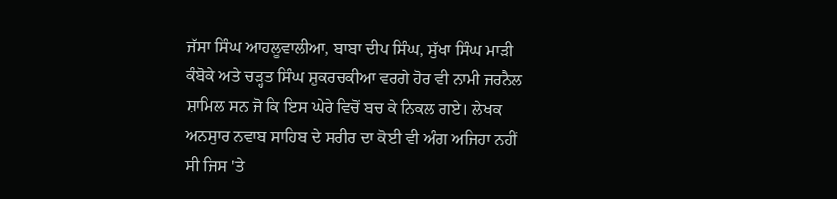ਜੱਸਾ ਸਿੰਘ ਆਹਲੂਵਾਲੀਆ, ਬਾਬਾ ਦੀਪ ਸਿੰਘ, ਸੁੱਖਾ ਸਿੰਘ ਮਾੜੀ ਕੰਬੋਕੇ ਅਤੇ ਚੜ੍ਹਤ ਸਿੰਘ ਸ਼ੁਕਰਚਕੀਆ ਵਰਗੇ ਹੋਰ ਵੀ ਨਾਮੀ ਜਰਨੈਲ ਸ਼ਾਮਿਲ ਸਨ ਜੋ ਕਿ ਇਸ ਘੇਰੇ ਵਿਚੋਂ ਬਚ ਕੇ ਨਿਕਲ ਗਏ। ਲੇਖਕ ਅਨਸੁਾਰ ਨਵਾਬ ਸਾਹਿਬ ਦੇ ਸਰੀਰ ਦਾ ਕੋਈ ਵੀ ਅੰਗ ਅਜਿਹਾ ਨਹੀਂ ਸੀ ਜਿਸ 'ਤੇ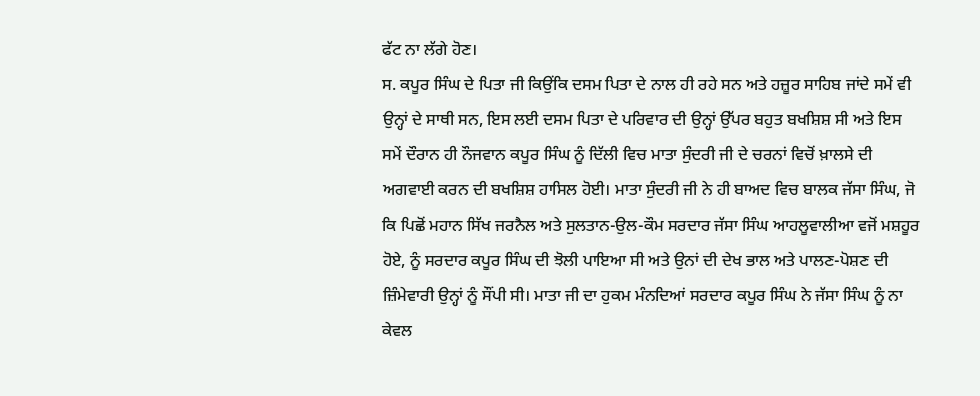ਫੱਟ ਨਾ ਲੱਗੇ ਹੋਣ।
ਸ. ਕਪੂਰ ਸਿੰਘ ਦੇ ਪਿਤਾ ਜੀ ਕਿਉਂਕਿ ਦਸਮ ਪਿਤਾ ਦੇ ਨਾਲ ਹੀ ਰਹੇ ਸਨ ਅਤੇ ਹਜ਼ੂਰ ਸਾਹਿਬ ਜਾਂਦੇ ਸਮੇਂ ਵੀ ਉਨ੍ਹਾਂ ਦੇ ਸਾਥੀ ਸਨ, ਇਸ ਲਈ ਦਸਮ ਪਿਤਾ ਦੇ ਪਰਿਵਾਰ ਦੀ ਉਨ੍ਹਾਂ ਉੱਪਰ ਬਹੁਤ ਬਖਸ਼ਿਸ਼ ਸੀ ਅਤੇ ਇਸ ਸਮੇਂ ਦੌਰਾਨ ਹੀ ਨੌਜਵਾਨ ਕਪੂਰ ਸਿੰਘ ਨੂੰ ਦਿੱਲੀ ਵਿਚ ਮਾਤਾ ਸੁੰਦਰੀ ਜੀ ਦੇ ਚਰਨਾਂ ਵਿਚੋਂ ਖ਼ਾਲਸੇ ਦੀ ਅਗਵਾਈ ਕਰਨ ਦੀ ਬਖਸ਼ਿਸ਼ ਹਾਸਿਲ ਹੋਈ। ਮਾਤਾ ਸੁੰਦਰੀ ਜੀ ਨੇ ਹੀ ਬਾਅਦ ਵਿਚ ਬਾਲਕ ਜੱਸਾ ਸਿੰਘ, ਜੋ ਕਿ ਪਿਛੋਂ ਮਹਾਨ ਸਿੱਖ ਜਰਨੈਲ ਅਤੇ ਸੁਲਤਾਨ-ਉਲ-ਕੌਮ ਸਰਦਾਰ ਜੱਸਾ ਸਿੰਘ ਆਹਲੂਵਾਲੀਆ ਵਜੋਂ ਮਸ਼ਹੂਰ ਹੋਏ, ਨੂੰ ਸਰਦਾਰ ਕਪੂਰ ਸਿੰਘ ਦੀ ਝੋਲੀ ਪਾਇਆ ਸੀ ਅਤੇ ਉਨਾਂ ਦੀ ਦੇਖ ਭਾਲ ਅਤੇ ਪਾਲਣ-ਪੋਸ਼ਣ ਦੀ ਜ਼ਿੰਮੇਵਾਰੀ ਉਨ੍ਹਾਂ ਨੂੰ ਸੌਂਪੀ ਸੀ। ਮਾਤਾ ਜੀ ਦਾ ਹੁਕਮ ਮੰਨਦਿਆਂ ਸਰਦਾਰ ਕਪੂਰ ਸਿੰਘ ਨੇ ਜੱਸਾ ਸਿੰਘ ਨੂੰ ਨਾ ਕੇਵਲ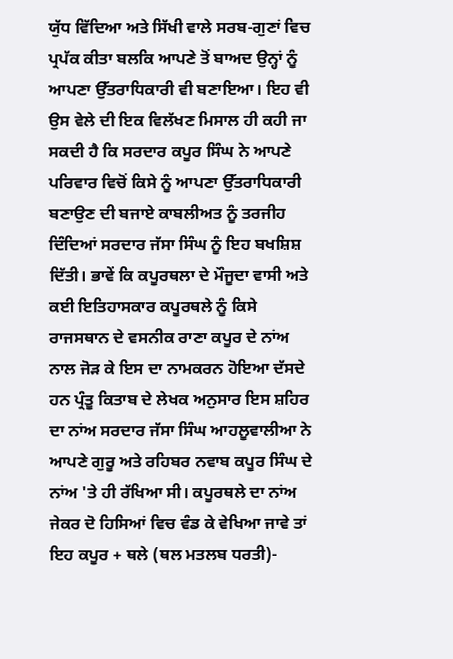ਯੁੱਧ ਵਿੱਦਿਆ ਅਤੇ ਸਿੱਖੀ ਵਾਲੇ ਸਰਬ-ਗੁਣਾਂ ਵਿਚ ਪ੍ਰਪੱਕ ਕੀਤਾ ਬਲਕਿ ਆਪਣੇ ਤੋਂ ਬਾਅਦ ਉਨ੍ਹਾਂ ਨੂੰ ਆਪਣਾ ਉੱਤਰਾਧਿਕਾਰੀ ਵੀ ਬਣਾਇਆ। ਇਹ ਵੀ ਉਸ ਵੇਲੇ ਦੀ ਇਕ ਵਿਲੱਖਣ ਮਿਸਾਲ ਹੀ ਕਹੀ ਜਾ ਸਕਦੀ ਹੈ ਕਿ ਸਰਦਾਰ ਕਪੂਰ ਸਿੰਘ ਨੇ ਆਪਣੇ ਪਰਿਵਾਰ ਵਿਚੋਂ ਕਿਸੇ ਨੂੰ ਆਪਣਾ ਉੱਤਰਾਧਿਕਾਰੀ ਬਣਾਉਣ ਦੀ ਬਜਾਏ ਕਾਬਲੀਅਤ ਨੂੰ ਤਰਜੀਹ ਦਿੰਦਿਆਂ ਸਰਦਾਰ ਜੱਸਾ ਸਿੰਘ ਨੂੰ ਇਹ ਬਖਸ਼ਿਸ਼ ਦਿੱਤੀ। ਭਾਵੇਂ ਕਿ ਕਪੂਰਥਲਾ ਦੇ ਮੌਜੂਦਾ ਵਾਸੀ ਅਤੇ ਕਈ ਇਤਿਹਾਸਕਾਰ ਕਪੂਰਥਲੇ ਨੂੰ ਕਿਸੇ ਰਾਜਸਥਾਨ ਦੇ ਵਸਨੀਕ ਰਾਣਾ ਕਪੂਰ ਦੇ ਨਾਂਅ ਨਾਲ ਜੋੜ ਕੇ ਇਸ ਦਾ ਨਾਮਕਰਨ ਹੋਇਆ ਦੱਸਦੇ ਹਨ ਪ੍ਰੰਤੂ ਕਿਤਾਬ ਦੇ ਲੇਖਕ ਅਨੁਸਾਰ ਇਸ ਸ਼ਹਿਰ ਦਾ ਨਾਂਅ ਸਰਦਾਰ ਜੱਸਾ ਸਿੰਘ ਆਹਲੂਵਾਲੀਆ ਨੇ ਆਪਣੇ ਗੁਰੂ ਅਤੇ ਰਹਿਬਰ ਨਵਾਬ ਕਪੂਰ ਸਿੰਘ ਦੇ ਨਾਂਅ 'ਤੇ ਹੀ ਰੱਖਿਆ ਸੀ। ਕਪੂਰਥਲੇ ਦਾ ਨਾਂਅ ਜੇਕਰ ਦੋ ਹਿਸਿਆਂ ਵਿਚ ਵੰਡ ਕੇ ਵੇਖਿਆ ਜਾਵੇ ਤਾਂ ਇਹ ਕਪੂਰ + ਥਲੇ (ਥਲ ਮਤਲਬ ਧਰਤੀ)-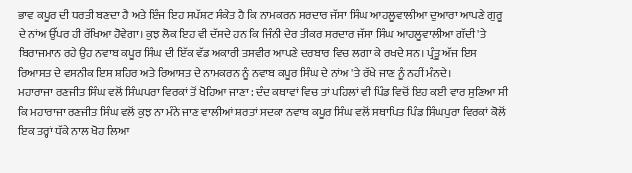ਭਾਵ ਕਪੂਰ ਦੀ ਧਰਤੀ ਬਣਦਾ ਹੈ ਅਤੇ ਇੰਜ ਇਹ ਸਪੱਸ਼ਟ ਸੰਕੇਤ ਹੈ ਕਿ ਨਾਮਕਰਨ ਸਰਦਾਰ ਜੱਸਾ ਸਿੰਘ ਆਹਲੂਵਾਲੀਆ ਦੁਆਰਾ ਆਪਣੇ ਗੁਰੂ ਦੇ ਨਾਂਅ ਉੱਪਰ ਹੀ ਰੱਖਿਆ ਹੋਵੇਗਾ। ਕੁਝ ਲੋਕ ਇਹ ਵੀ ਦੱਸਦੇ ਹਨ ਕਿ ਜਿੰਨੀ ਦੇਰ ਤੀਕਰ ਸਰਦਾਰ ਜੱਸਾ ਸਿੰਘ ਆਹਲੂਵਾਲੀਆ ਗੱਦੀ 'ਤੇ ਬਿਰਾਜਮਾਨ ਰਹੇ ਉਹ ਨਵਾਬ ਕਪੂਰ ਸਿੰਘ ਦੀ ਇੱਕ ਵੱਡ ਅਕਾਰੀ ਤਸਵੀਰ ਆਪਣੇ ਦਰਬਾਰ ਵਿਚ ਲਗਾ ਕੇ ਰਖਦੇ ਸਨ। ਪ੍ਰੰਤੂ ਅੱਜ ਇਸ ਰਿਆਸਤ ਦੇ ਵਸਨੀਕ ਇਸ ਸ਼ਹਿਰ ਅਤੇ ਰਿਆਸਤ ਦੇ ਨਾਮਕਰਨ ਨੂੰ ਨਵਾਬ ਕਪੂਰ ਸਿੰਘ ਦੇ ਨਾਂਅ 'ਤੇ ਰੱਖੇ ਜਾਣ ਨੂੰ ਨਹੀਂ ਮੰਨਦੇ।
ਮਹਾਰਾਜਾ ਰਣਜੀਤ ਸਿੰਘ ਵਲੋਂ ਸਿੰਘਪਰਾ ਵਿਰਕਾਂ ਤੋਂ ਖੋਹਿਆ ਜਾਣਾ : ਦੰਦ ਕਥਾਵਾਂ ਵਿਚ ਤਾਂ ਪਹਿਲਾਂ ਵੀ ਪਿੰਡ ਵਿਚੋਂ ਇਹ ਕਈ ਵਾਰ ਸੁਣਿਆ ਸੀ ਕਿ ਮਹਾਰਾਜਾ ਰਣਜੀਤ ਸਿੰਘ ਵਲੋਂ ਕੁਝ ਨਾ ਮੰਨੇ ਜਾਣ ਵਾਲੀਆਂ ਸ਼ਰਤਾਂ ਸਦਕਾ ਨਵਾਬ ਕਪੂਰ ਸਿੰਘ ਵਲੋਂ ਸਥਾਪਿਤ ਪਿੰਡ ਸਿੰਘਪੁਰਾ ਵਿਰਕਾਂ ਕੋਲੋਂ ਇਕ ਤਰ੍ਹਾਂ ਧੱਕੇ ਨਾਲ ਖੋਹ ਲਿਆ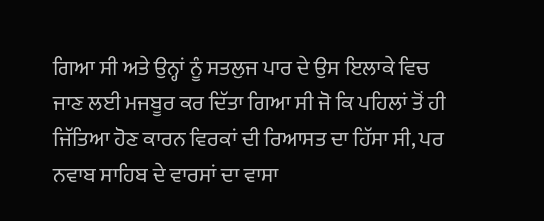ਗਿਆ ਸੀ ਅਤੇ ਉਨ੍ਹਾਂ ਨੂੰ ਸਤਲੁਜ ਪਾਰ ਦੇ ਉਸ ਇਲਾਕੇ ਵਿਚ ਜਾਣ ਲਈ ਮਜਬੂਰ ਕਰ ਦਿੱਤਾ ਗਿਆ ਸੀ ਜੋ ਕਿ ਪਹਿਲਾਂ ਤੋਂ ਹੀ ਜਿੱਤਿਆ ਹੋਣ ਕਾਰਨ ਵਿਰਕਾਂ ਦੀ ਰਿਆਸਤ ਦਾ ਹਿੱਸਾ ਸੀ, ਪਰ ਨਵਾਬ ਸਾਹਿਬ ਦੇ ਵਾਰਸਾਂ ਦਾ ਵਾਸਾ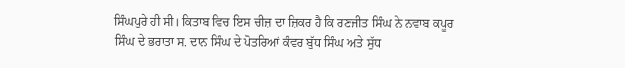ਸਿੰਘਪੁਰੇ ਹੀ ਸੀ। ਕਿਤਾਬ ਵਿਚ ਇਸ ਚੀਜ਼ ਦਾ ਜ਼ਿਕਰ ਹੈ ਕਿ ਰਣਜੀਤ ਸਿੰਘ ਨੇ ਨਵਾਬ ਕਪੂਰ ਸਿੰਘ ਦੇ ਭਰਾਤਾ ਸ. ਦਾਨ ਸਿੰਘ ਦੇ ਪੋਤਰਿਆਂ ਕੰਵਰ ਬੁੱਧ ਸਿੰਘ ਅਤੇ ਸੁੱਧ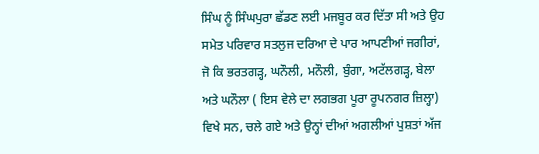ਸਿੰਘ ਨੂੰ ਸਿੰਘਪੁਰਾ ਛੱਡਣ ਲਈ ਮਜਬੂਰ ਕਰ ਦਿੱਤਾ ਸੀ ਅਤੇ ਉਹ ਸਮੇਤ ਪਰਿਵਾਰ ਸਤਲੁਜ ਦਰਿਆ ਦੇ ਪਾਰ ਆਪਣੀਆਂ ਜਗੀਰਾਂ, ਜੋ ਕਿ ਭਰਤਗੜ੍ਹ, ਘਨੌਲੀ, ਮਨੌਲੀ, ਬੁੰਗਾ, ਅਟੱਲਗੜ੍ਹ, ਬੇਲਾ ਅਤੇ ਘਨੌਲਾ ( ਇਸ ਵੇਲੇ ਦਾ ਲਗਭਗ ਪੂਰਾ ਰੂਪਨਗਰ ਜ਼ਿਲ੍ਹਾ) ਵਿਖੇ ਸਨ, ਚਲੇ ਗਏ ਅਤੇ ਉਨ੍ਹਾਂ ਦੀਆਂ ਅਗਲੀਆਂ ਪੁਸ਼ਤਾਂ ਅੱਜ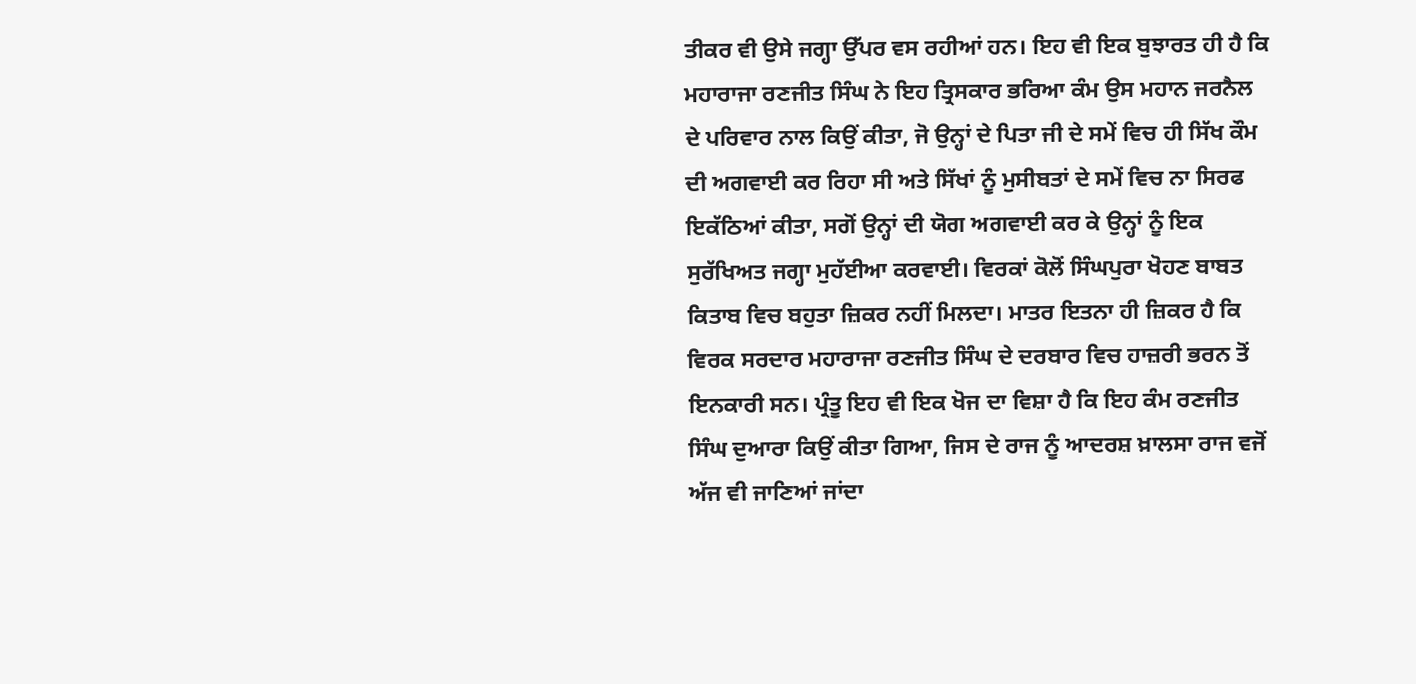ਤੀਕਰ ਵੀ ਉਸੇ ਜਗ੍ਹਾ ਉੱਪਰ ਵਸ ਰਹੀਆਂ ਹਨ। ਇਹ ਵੀ ਇਕ ਬੁਝਾਰਤ ਹੀ ਹੈ ਕਿ ਮਹਾਰਾਜਾ ਰਣਜੀਤ ਸਿੰਘ ਨੇ ਇਹ ਤ੍ਰਿਸਕਾਰ ਭਰਿਆ ਕੰਮ ਉਸ ਮਹਾਨ ਜਰਨੈਲ ਦੇ ਪਰਿਵਾਰ ਨਾਲ ਕਿਉਂ ਕੀਤਾ, ਜੋ ਉਨ੍ਹਾਂ ਦੇ ਪਿਤਾ ਜੀ ਦੇ ਸਮੇਂ ਵਿਚ ਹੀ ਸਿੱਖ ਕੌਮ ਦੀ ਅਗਵਾਈ ਕਰ ਰਿਹਾ ਸੀ ਅਤੇ ਸਿੱਖਾਂ ਨੂੰ ਮੁਸੀਬਤਾਂ ਦੇ ਸਮੇਂ ਵਿਚ ਨਾ ਸਿਰਫ ਇਕੱਠਿਆਂ ਕੀਤਾ, ਸਗੋਂ ਉਨ੍ਹਾਂ ਦੀ ਯੋਗ ਅਗਵਾਈ ਕਰ ਕੇ ਉਨ੍ਹਾਂ ਨੂੰ ਇਕ ਸੁਰੱਖਿਅਤ ਜਗ੍ਹਾ ਮੁਹੱਈਆ ਕਰਵਾਈ। ਵਿਰਕਾਂ ਕੋਲੋਂ ਸਿੰਘਪੁਰਾ ਖੋਹਣ ਬਾਬਤ ਕਿਤਾਬ ਵਿਚ ਬਹੁਤਾ ਜ਼ਿਕਰ ਨਹੀਂ ਮਿਲਦਾ। ਮਾਤਰ ਇਤਨਾ ਹੀ ਜ਼ਿਕਰ ਹੈ ਕਿ ਵਿਰਕ ਸਰਦਾਰ ਮਹਾਰਾਜਾ ਰਣਜੀਤ ਸਿੰਘ ਦੇ ਦਰਬਾਰ ਵਿਚ ਹਾਜ਼ਰੀ ਭਰਨ ਤੋਂ ਇਨਕਾਰੀ ਸਨ। ਪ੍ਰੰਤੂ ਇਹ ਵੀ ਇਕ ਖੋਜ ਦਾ ਵਿਸ਼ਾ ਹੈ ਕਿ ਇਹ ਕੰਮ ਰਣਜੀਤ ਸਿੰਘ ਦੁਆਰਾ ਕਿਉਂ ਕੀਤਾ ਗਿਆ, ਜਿਸ ਦੇ ਰਾਜ ਨੂੰ ਆਦਰਸ਼ ਖ਼ਾਲਸਾ ਰਾਜ ਵਜੋਂ ਅੱਜ ਵੀ ਜਾਣਿਆਂ ਜਾਂਦਾ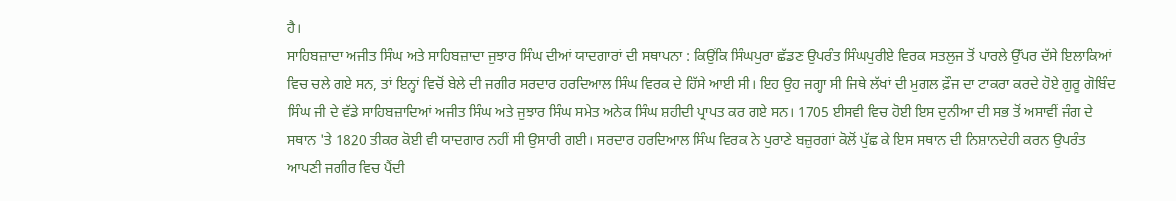ਹੈ।
ਸਾਹਿਬਜ਼ਾਦਾ ਅਜੀਤ ਸਿੰਘ ਅਤੇ ਸਾਹਿਬਜ਼ਾਦਾ ਜੁਝਾਰ ਸਿੰਘ ਦੀਆਂ ਯਾਦਗਾਰਾਂ ਦੀ ਸਥਾਪਨਾ : ਕਿਉਂਕਿ ਸਿੰਘਪੁਰਾ ਛੱਡਣ ਉਪਰੰਤ ਸਿੰਘਪੁਰੀਏ ਵਿਰਕ ਸਤਲੁਜ ਤੋਂ ਪਾਰਲੇ ਉੱਪਰ ਦੱਸੇ ਇਲਾਕਿਆਂ ਵਿਚ ਚਲੇ ਗਏ ਸਨ, ਤਾਂ ਇਨ੍ਹਾਂ ਵਿਚੋਂ ਬੇਲੇ ਦੀ ਜਗੀਰ ਸਰਦਾਰ ਹਰਦਿਆਲ ਸਿੰਘ ਵਿਰਕ ਦੇ ਹਿੱਸੇ ਆਈ ਸੀ। ਇਹ ਉਹ ਜਗ੍ਹਾ ਸੀ ਜਿਥੇ ਲੱਖਾਂ ਦੀ ਮੁਗਲ ਫ਼ੌਜ ਦਾ ਟਾਕਰਾ ਕਰਦੇ ਹੋਏ ਗੁਰੂ ਗੋਬਿੰਦ ਸਿੰਘ ਜੀ ਦੇ ਵੱਡੇ ਸਾਹਿਬਜ਼ਾਦਿਆਂ ਅਜੀਤ ਸਿੰਘ ਅਤੇ ਜੁਝਾਰ ਸਿੰਘ ਸਮੇਤ ਅਨੇਕ ਸਿੰਘ ਸ਼ਹੀਦੀ ਪ੍ਰਾਪਤ ਕਰ ਗਏ ਸਨ। 1705 ਈਸਵੀ ਵਿਚ ਹੋਈ ਇਸ ਦੁਨੀਆ ਦੀ ਸਭ ਤੋਂ ਅਸਾਵੀਂ ਜੰਗ ਦੇ ਸਥਾਨ 'ਤੇ 1820 ਤੀਕਰ ਕੋਈ ਵੀ ਯਾਦਗਾਰ ਨਹੀਂ ਸੀ ਉਸਾਰੀ ਗਈ। ਸਰਦਾਰ ਹਰਦਿਆਲ ਸਿੰਘ ਵਿਰਕ ਨੇ ਪੁਰਾਣੇ ਬਜ਼ੁਰਗਾਂ ਕੋਲੋਂ ਪੁੱਛ ਕੇ ਇਸ ਸਥਾਨ ਦੀ ਨਿਸ਼ਾਨਦੇਹੀ ਕਰਨ ਉਪਰੰਤ ਆਪਣੀ ਜਗੀਰ ਵਿਚ ਪੈਂਦੀ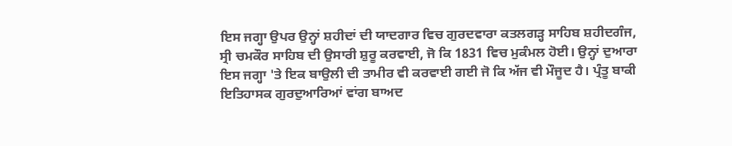ਇਸ ਜਗ੍ਹਾ ਉਪਰ ਉਨ੍ਹਾਂ ਸ਼ਹੀਦਾਂ ਦੀ ਯਾਦਗਾਰ ਵਿਚ ਗੁਰਦਵਾਰਾ ਕਤਲਗੜ੍ਹ ਸਾਹਿਬ ਸ਼ਹੀਦਗੰਜ, ਸ੍ਰੀ ਚਮਕੌਰ ਸਾਹਿਬ ਦੀ ਉਸਾਰੀ ਸ਼ੁਰੂ ਕਰਵਾਈ, ਜੋ ਕਿ 1831 ਵਿਚ ਮੁਕੰਮਲ ਹੋਈ। ਉਨ੍ਹਾਂ ਦੁਆਰਾ ਇਸ ਜਗ੍ਹਾ 'ਤੇ ਇਕ ਬਾਉਲੀ ਦੀ ਤਾਮੀਰ ਵੀ ਕਰਵਾਈ ਗਈ ਜੋ ਕਿ ਅੱਜ ਵੀ ਮੌਜੂਦ ਹੈ। ਪ੍ਰੰਤੂ ਬਾਕੀ ਇਤਿਹਾਸਕ ਗੁਰਦੁਆਰਿਆਂ ਵਾਂਗ ਬਾਅਦ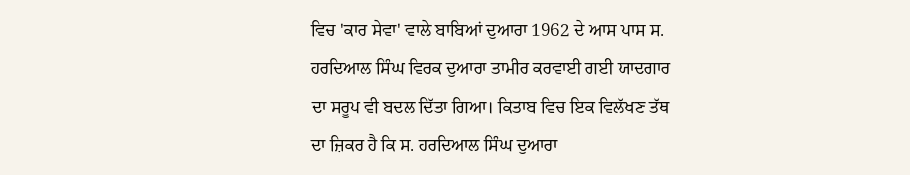ਵਿਚ 'ਕਾਰ ਸੇਵਾ' ਵਾਲੇ ਬਾਬਿਆਂ ਦੁਆਰਾ 1962 ਦੇ ਆਸ ਪਾਸ ਸ. ਹਰਦਿਆਲ ਸਿੰਘ ਵਿਰਕ ਦੁਆਰਾ ਤਾਮੀਰ ਕਰਵਾਈ ਗਈ ਯਾਦਗਾਰ ਦਾ ਸਰੂਪ ਵੀ ਬਦਲ ਦਿੱਤਾ ਗਿਆ। ਕਿਤਾਬ ਵਿਚ ਇਕ ਵਿਲੱਖਣ ਤੱਥ ਦਾ ਜ਼ਿਕਰ ਹੈ ਕਿ ਸ. ਹਰਦਿਆਲ ਸਿੰਘ ਦੁਆਰਾ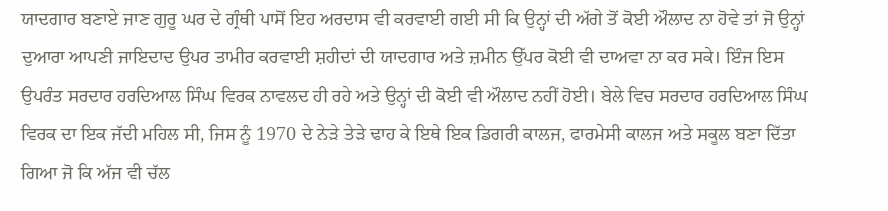ਯਾਦਗਾਰ ਬਣਾਏ ਜਾਣ ਗੁਰੂ ਘਰ ਦੇ ਗ੍ਰੰਥੀ ਪਾਸੋਂ ਇਹ ਅਰਦਾਸ ਵੀ ਕਰਵਾਈ ਗਈ ਸੀ ਕਿ ਉਨ੍ਹਾਂ ਦੀ ਅੱਗੇ ਤੋਂ ਕੋਈ ਔਲਾਦ ਨਾ ਹੋਵੇ ਤਾਂ ਜੋ ਉਨ੍ਹਾਂ ਦੁਆਰਾ ਆਪਣੀ ਜਾਇਦਾਦ ਉਪਰ ਤਾਮੀਰ ਕਰਵਾਈ ਸ਼ਹੀਦਾਂ ਦੀ ਯਾਦਗਾਰ ਅਤੇ ਜ਼ਮੀਨ ਉੱਪਰ ਕੋਈ ਵੀ ਦਾਅਵਾ ਨਾ ਕਰ ਸਕੇ। ਇੰਜ ਇਸ ਉਪਰੰਤ ਸਰਦਾਰ ਹਰਦਿਆਲ ਸਿੰਘ ਵਿਰਕ ਨਾਵਲਦ ਹੀ ਰਹੇ ਅਤੇ ਉਨ੍ਹਾਂ ਦੀ ਕੋਈ ਵੀ ਔਲਾਦ ਨਹੀਂ ਹੋਈ। ਬੇਲੇ ਵਿਚ ਸਰਦਾਰ ਹਰਦਿਆਲ ਸਿੰਘ ਵਿਰਕ ਦਾ ਇਕ ਜੱਦੀ ਮਹਿਲ ਸੀ, ਜਿਸ ਨੂੰ 1970 ਦੇ ਨੇੜੇ ਤੇੜੇ ਢਾਹ ਕੇ ਇਥੇ ਇਕ ਡਿਗਰੀ ਕਾਲਜ, ਫਾਰਮੇਸੀ ਕਾਲਜ ਅਤੇ ਸਕੂਲ ਬਣਾ ਦਿੱਤਾ ਗਿਆ ਜੋ ਕਿ ਅੱਜ ਵੀ ਚੱਲ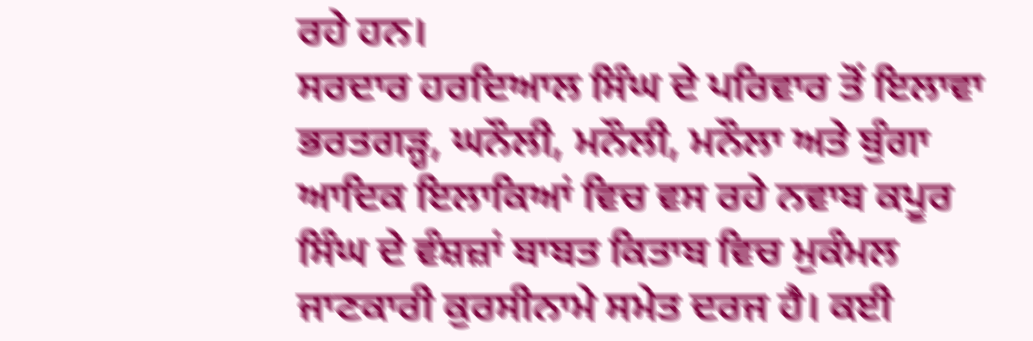ਰਹੇ ਹਨ।
ਸਰਦਾਰ ਹਰਦਿਆਲ ਸਿੰਘ ਦੇ ਪਰਿਵਾਰ ਤੋਂ ਇਲਾਵਾ ਭਰਤਗੜ੍ਹ, ਘਨੌਲੀ, ਮਨੌਲੀ, ਮਨੌਲਾ ਅਤੇ ਬੁੰਗਾ ਆਦਿਕ ਇਲਾਕਿਆਂ ਵਿਚ ਵਸ ਰਹੇ ਨਵਾਬ ਕਪੂਰ ਸਿੰਘ ਦੇ ਵੰਸ਼ਜ਼ਾਂ ਬਾਬਤ ਕਿਤਾਬ ਵਿਚ ਮੁਕੰਮਲ ਜਾਣਕਾਰੀ ਕੁਰਸੀਨਾਮੇ ਸਮੇਤ ਦਰਜ ਹੈ। ਕਈ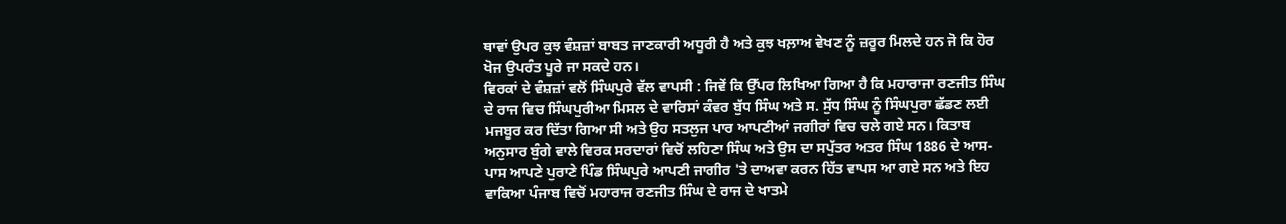ਥਾਵਾਂ ਉਪਰ ਕੁਝ ਵੰਸ਼ਜ਼ਾਂ ਬਾਬਤ ਜਾਣਕਾਰੀ ਅਧੂਰੀ ਹੈ ਅਤੇ ਕੁਝ ਖਲ਼ਾਅ ਵੇਖਣ ਨੂੰ ਜ਼ਰੂਰ ਮਿਲਦੇ ਹਨ ਜੋ ਕਿ ਹੋਰ ਖੋਜ ਉਪਰੰਤ ਪੂਰੇ ਜਾ ਸਕਦੇ ਹਨ।
ਵਿਰਕਾਂ ਦੇ ਵੰਸ਼ਜ਼ਾਂ ਵਲੋਂ ਸਿੰਘਪੁਰੇ ਵੱਲ ਵਾਪਸੀ : ਜਿਵੇਂ ਕਿ ਉੱਪਰ ਲਿਖਿਆ ਗਿਆ ਹੈ ਕਿ ਮਹਾਰਾਜਾ ਰਣਜੀਤ ਸਿੰਘ ਦੇ ਰਾਜ ਵਿਚ ਸਿੰਘਪੁਰੀਆ ਮਿਸਲ ਦੇ ਵਾਰਿਸਾਂ ਕੰਵਰ ਬੁੱਧ ਸਿੰਘ ਅਤੇ ਸ. ਸੁੱਧ ਸਿੰਘ ਨੂੰ ਸਿੰਘਪੁਰਾ ਛੱਡਣ ਲਈ ਮਜਬੂਰ ਕਰ ਦਿੱਤਾ ਗਿਆ ਸੀ ਅਤੇ ਉਹ ਸਤਲੁਜ ਪਾਰ ਆਪਣੀਆਂ ਜਗੀਰਾਂ ਵਿਚ ਚਲੇ ਗਏ ਸਨ। ਕਿਤਾਬ ਅਨੁਸਾਰ ਬੁੰਗੇ ਵਾਲੇ ਵਿਰਕ ਸਰਦਾਰਾਂ ਵਿਚੋਂ ਲਹਿਣਾ ਸਿੰਘ ਅਤੇ ਉਸ ਦਾ ਸਪੁੱਤਰ ਅਤਰ ਸਿੰਘ 1886 ਦੇ ਆਸ-ਪਾਸ ਆਪਣੇ ਪੁਰਾਣੇ ਪਿੰਡ ਸਿੰਘਪੁਰੇ ਆਪਣੀ ਜਾਗੀਰ 'ਤੇ ਦਾਅਵਾ ਕਰਨ ਹਿੱਤ ਵਾਪਸ ਆ ਗਏ ਸਨ ਅਤੇ ਇਹ ਵਾਕਿਆ ਪੰਜਾਬ ਵਿਚੋਂ ਮਹਾਰਾਜ ਰਣਜੀਤ ਸਿੰਘ ਦੇ ਰਾਜ ਦੇ ਖਾਤਮੇ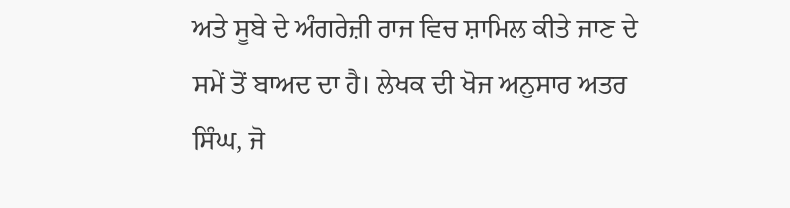ਅਤੇ ਸੂਬੇ ਦੇ ਅੰਗਰੇਜ਼ੀ ਰਾਜ ਵਿਚ ਸ਼ਾਮਿਲ ਕੀਤੇ ਜਾਣ ਦੇ ਸਮੇਂ ਤੋਂ ਬਾਅਦ ਦਾ ਹੈ। ਲੇਖਕ ਦੀ ਖੋਜ ਅਨੁਸਾਰ ਅਤਰ ਸਿੰਘ, ਜੋ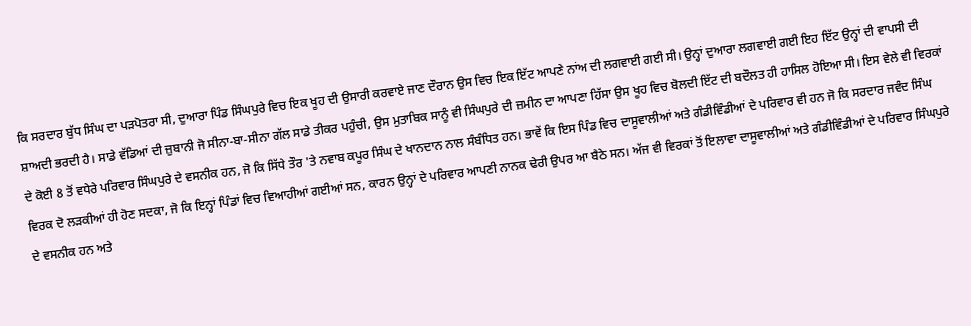ਕਿ ਸਰਦਾਰ ਬੁੱਧ ਸਿੰਘ ਦਾ ਪੜਪੋਤਰਾ ਸੀ, ਦੁਆਰਾ ਪਿੰਡ ਸਿੰਘਪੁਰੇ ਵਿਚ ਇਕ ਖੂਹ ਦੀ ਉਸਾਰੀ ਕਰਵਾਏ ਜਾਣ ਦੌਰਾਨ ਉਸ ਵਿਚ ਇਕ ਇੱਟ ਆਪਣੇ ਨਾਂਅ ਦੀ ਲਗਵਾਈ ਗਈ ਸੀ। ਉਨ੍ਹਾਂ ਦੁਆਰਾ ਲਗਵਾਈ ਗਈ ਇਹ ਇੱਟ ਉਨ੍ਹਾਂ ਦੀ ਵਾਪਸੀ ਦੀ ਸ਼ਾਅਦੀ ਭਰਦੀ ਹੈ। ਸਾਡੇ ਵੱਡਿਆਂ ਦੀ ਜ਼ੁਬਾਨੀ ਜੋ ਸੀਨਾ-ਬਾ-ਸੀਨਾ ਗੱਲ ਸਾਡੇ ਤੀਕਰ ਪਹੁੰਚੀ, ਉਸ ਮੁਤਾਬਿਕ ਸਾਨੂੰ ਵੀ ਸਿੰਘਪੁਰੇ ਦੀ ਜ਼ਮੀਨ ਦਾ ਆਪਣਾ ਹਿੱਸਾ ਉਸ ਖੂਹ ਵਿਚ ਬੋਲਦੀ ਇੱਟ ਦੀ ਬਦੌਲਤ ਹੀ ਹਾਸਿਲ ਹੋਇਆ ਸੀ। ਇਸ ਵੇਲੇ ਵੀ ਵਿਰਕਾਂ ਦੇ ਕੋਈ 8 ਤੋਂ ਵਧੇਰੇ ਪਰਿਵਾਰ ਸਿੰਘਪੁਰੇ ਦੇ ਵਸਨੀਕ ਹਨ, ਜੋ ਕਿ ਸਿੱਧੇ ਤੌਰ 'ਤੇ ਨਵਾਬ ਕਪੂਰ ਸਿੰਘ ਦੇ ਖਾਨਦਾਨ ਨਾਲ ਸੰਬੰਧਿਤ ਹਨ। ਭਾਵੇਂ ਕਿ ਇਸ ਪਿੰਡ ਵਿਚ ਦਾਸੂਵਾਲੀਆਂ ਅਤੇ ਗੰਡੀਵਿੰਡੀਆਂ ਦੇ ਪਰਿਵਾਰ ਵੀ ਹਨ ਜੋ ਕਿ ਸਰਦਾਰ ਜਵੰਦ ਸਿੰਘ ਵਿਰਕ ਦੋ ਲੜਕੀਆਂ ਹੀ ਹੋਣ ਸਦਕਾ, ਜੋ ਕਿ ਇਨ੍ਹਾਂ ਪਿੰਡਾਂ ਵਿਚ ਵਿਆਹੀਆਂ ਗਈਆਂ ਸਨ, ਕਾਰਨ ਉਨ੍ਹਾਂ ਦੇ ਪਰਿਵਾਰ ਆਪਣੀ ਨਾਨਕ ਢੇਰੀ ਉਪਰ ਆ ਬੈਠੇ ਸਨ। ਅੱਜ ਵੀ ਵਿਰਕਾਂ ਤੋਂ ਇਲਾਵਾ ਦਾਸੂਵਾਲੀਆਂ ਅਤੇ ਗੰਡੀਵਿੰਡੀਆਂ ਦੇ ਪਰਿਵਾਰ ਸਿੰਘਪੁਰੇ ਦੇ ਵਸਨੀਕ ਹਨ ਅਤੇ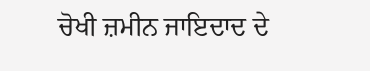ਚੋਖੀ ਜ਼ਮੀਨ ਜਾਇਦਾਦ ਦੇ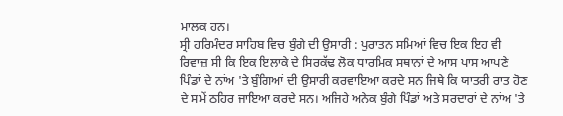ਮਾਲਕ ਹਨ।
ਸ੍ਰੀ ਹਰਿਮੰਦਰ ਸਾਹਿਬ ਵਿਚ ਬੁੰਗੇ ਦੀ ਉਸਾਰੀ : ਪੁਰਾਤਨ ਸਮਿਆਂ ਵਿਚ ਇਕ ਇਹ ਵੀ ਰਿਵਾਜ਼ ਸੀ ਕਿ ਇਕ ਇਲਾਕੇ ਦੇ ਸਿਰਕੱਢ ਲੋਕ ਧਾਰਮਿਕ ਸਥਾਨਾਂ ਦੇ ਆਸ ਪਾਸ ਆਪਣੇ ਪਿੰਡਾਂ ਦੇ ਨਾਂਅ 'ਤੇ ਬੁੰਗਿਆਂ ਦੀ ਉਸਾਰੀ ਕਰਵਾਇਆ ਕਰਦੇ ਸਨ ਜਿਥੇ ਕਿ ਯਾਤਰੀ ਰਾਤ ਹੋਣ ਦੇ ਸਮੇਂ ਠਹਿਰ ਜਾਇਆ ਕਰਦੇ ਸਨ। ਅਜਿਹੇ ਅਨੇਕ ਬੁੰਗੇ ਪਿੰਡਾਂ ਅਤੇ ਸਰਦਾਰਾਂ ਦੇ ਨਾਂਅ 'ਤੇ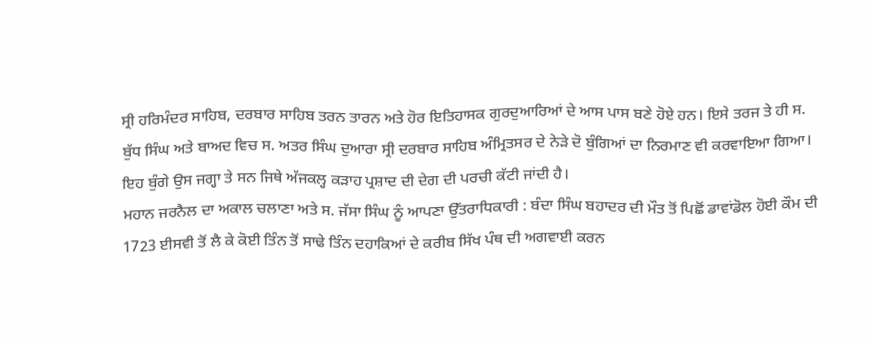ਸ੍ਰੀ ਹਰਿਮੰਦਰ ਸਾਹਿਬ, ਦਰਬਾਰ ਸਾਹਿਬ ਤਰਨ ਤਾਰਨ ਅਤੇ ਹੋਰ ਇਤਿਹਾਸਕ ਗੁਰਦੁਆਰਿਆਂ ਦੇ ਆਸ ਪਾਸ ਬਣੇ ਹੋਏ ਹਨ। ਇਸੇ ਤਰਜ ਤੇ ਹੀ ਸ. ਬੁੱਧ ਸਿੰਘ ਅਤੇ ਬਾਅਦ ਵਿਚ ਸ. ਅਤਰ ਸਿੰਘ ਦੁਆਰਾ ਸ੍ਰੀ ਦਰਬਾਰ ਸਾਹਿਬ ਅੰਮ੍ਰਿਤਸਰ ਦੇ ਨੇੜੇ ਦੋ ਬੁੰਗਿਆਂ ਦਾ ਨਿਰਮਾਣ ਵੀ ਕਰਵਾਇਆ ਗਿਆ। ਇਹ ਬੁੰਗੇ ਉਸ ਜਗ੍ਹਾ ਤੇ ਸਨ ਜਿਥੇ ਅੱਜਕਲ੍ਹ ਕੜਾਹ ਪ੍ਰਸ਼ਾਦ ਦੀ ਦੇਗ ਦੀ ਪਰਚੀ ਕੱਟੀ ਜਾਂਦੀ ਹੈ।
ਮਹਾਨ ਜਰਨੈਲ ਦਾ ਅਕਾਲ ਚਲਾਣਾ ਅਤੇ ਸ. ਜੱਸਾ ਸਿੰਘ ਨੂੰ ਆਪਣਾ ਉੱਤਰਾਧਿਕਾਰੀ : ਬੰਦਾ ਸਿੰਘ ਬਹਾਦਰ ਦੀ ਮੌਤ ਤੋਂ ਪਿਛੋਂ ਡਾਵਾਂਡੋਲ ਹੋਈ ਕੌਮ ਦੀ 1723 ਈਸਵੀ ਤੋਂ ਲੈ ਕੇ ਕੋਈ ਤਿੰਨ ਤੋਂ ਸਾਢੇ ਤਿੰਨ ਦਹਾਕਿਆਂ ਦੇ ਕਰੀਬ ਸਿੱਖ ਪੰਥ ਦੀ ਅਗਵਾਈ ਕਰਨ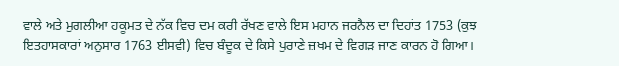ਵਾਲੇ ਅਤੇ ਮੁਗਲੀਆ ਹਕੂਮਤ ਦੇ ਨੱਕ ਵਿਚ ਦਮ ਕਰੀ ਰੱਖਣ ਵਾਲੇ ਇਸ ਮਹਾਨ ਜਰਨੈਲ ਦਾ ਦਿਹਾਂਤ 1753 (ਕੁਝ ਇਤਹਾਸਕਾਰਾਂ ਅਨੁਸਾਰ 1763 ਈਸਵੀ) ਵਿਚ ਬੰਦੂਕ ਦੇ ਕਿਸੇ ਪੁਰਾਣੇ ਜ਼ਖਮ ਦੇ ਵਿਗੜ ਜਾਣ ਕਾਰਨ ਹੋ ਗਿਆ।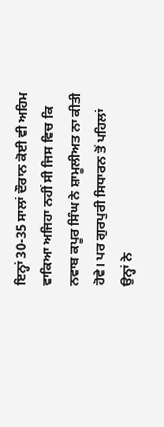ਇਨ੍ਹਾਂ 30-35 ਸਾਲਾਂ ਦੌਰਾਨ ਕੋਈ ਵੀ ਅਹਿਮ ਵਾਕਿਆ ਅਜਿਹਾ ਨਹੀਂ ਸੀ ਜਿਸ ਵਿਚ ਕਿ ਨਵਾਬ ਕਪੂਰ ਸਿੰਘ ਨੇ ਸ਼ਾਮੂਲੀਅਤ ਨਾ ਕੀਤੀ ਹੋਵੇ। ਪਰ ਗੁਰਪੁਰੀ ਸਿਧਾਰਨ ਤੋਂ ਪਹਿਲਾਂ ਉਨ੍ਹਾਂ ਨੇ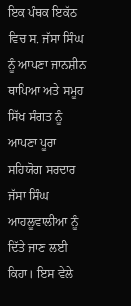ਇਕ ਪੰਥਕ ਇਕੱਠ ਵਿਚ ਸ. ਜੱਸਾ ਸਿੰਘ ਨੂੰ ਆਪਣਾ ਜਾਨਸ਼ੀਨ ਥਾਪਿਆ ਅਤੇ ਸਮੂਹ ਸਿੱਖ ਸੰਗਤ ਨੂੰ ਆਪਣਾ ਪੂਰਾ ਸਹਿਯੋਗ ਸਰਦਾਰ ਜੱਸਾ ਸਿੰਘ ਆਹਲੂਵਾਲੀਆ ਨੂੰ ਦਿੱਤੇ ਜਾਣ ਲਈ ਕਿਹਾ। ਇਸ ਵੇਲੇ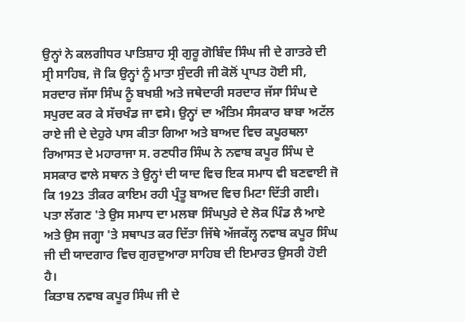ਉਨ੍ਹਾਂ ਨੇ ਕਲਗੀਧਰ ਪਾਤਿਸ਼ਾਹ ਸ੍ਰੀ ਗੁਰੂ ਗੋਬਿੰਦ ਸਿੰਘ ਜੀ ਦੇ ਗਾਤਰੇ ਦੀ ਸ੍ਰੀ ਸਾਹਿਬ, ਜੋ ਕਿ ਉਨ੍ਹਾਂ ਨੂੰ ਮਾਤਾ ਸੁੰਦਰੀ ਜੀ ਕੋਲੋਂ ਪ੍ਰਾਪਤ ਹੋਈ ਸੀ, ਸਰਦਾਰ ਜੱਸਾ ਸਿੰਘ ਨੂੰ ਬਖਸ਼ੀ ਅਤੇ ਜਥੇਦਾਰੀ ਸਰਦਾਰ ਜੱਸਾ ਸਿੰਘ ਦੇ ਸਪੁਰਦ ਕਰ ਕੇ ਸੱਚਖੰਡ ਜਾ ਵਸੇ। ਉਨ੍ਹਾਂ ਦਾ ਅੰਤਿਮ ਸੰਸਕਾਰ ਬਾਬਾ ਅਟੱਲ ਰਾਏ ਜੀ ਦੇ ਦੇਹੁਰੇ ਪਾਸ ਕੀਤਾ ਗਿਆ ਅਤੇ ਬਾਅਦ ਵਿਚ ਕਪੂਰਥਲਾ ਰਿਆਸਤ ਦੇ ਮਹਾਰਾਜਾ ਸ. ਰਣਧੀਰ ਸਿੰਘ ਨੇ ਨਵਾਬ ਕਪੂਰ ਸਿੰਘ ਦੇ ਸਸਕਾਰ ਵਾਲੇ ਸਥਾਨ ਤੇ ਉਨ੍ਹਾਂ ਦੀ ਯਾਦ ਵਿਚ ਇਕ ਸਮਾਧ ਵੀ ਬਣਵਾਈ ਜੋ ਕਿ 1923 ਤੀਕਰ ਕਾਇਮ ਰਹੀ ਪ੍ਰੰਤੂ ਬਾਅਦ ਵਿਚ ਮਿਟਾ ਦਿੱਤੀ ਗਈ। ਪਤਾ ਲੱਗਣ 'ਤੇ ਉਸ ਸਮਾਧ ਦਾ ਮਲਬਾ ਸਿੰਘਪੁਰੇ ਦੇ ਲੋਕ ਪਿੰਡ ਲੈ ਆਏ ਅਤੇ ਉਸ ਜਗ੍ਹਾ 'ਤੇ ਸਥਾਪਤ ਕਰ ਦਿੱਤਾ ਜਿੱਥੇ ਅੱਜਕੱਲ੍ਹ ਨਵਾਬ ਕਪੂਰ ਸਿੰਘ ਜੀ ਦੀ ਯਾਦਗਾਰ ਵਿਚ ਗੁਰਦੁਆਰਾ ਸਾਹਿਬ ਦੀ ਇਮਾਰਤ ਉਸਰੀ ਹੋਈ ਹੈ।
ਕਿਤਾਬ ਨਵਾਬ ਕਪੂਰ ਸਿੰਘ ਜੀ ਦੇ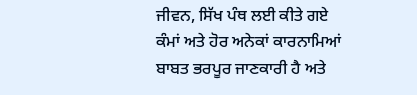ਜੀਵਨ, ਸਿੱਖ ਪੰਥ ਲਈ ਕੀਤੇ ਗਏ ਕੰਮਾਂ ਅਤੇ ਹੋਰ ਅਨੇਕਾਂ ਕਾਰਨਾਮਿਆਂ ਬਾਬਤ ਭਰਪੂਰ ਜਾਣਕਾਰੀ ਹੈ ਅਤੇ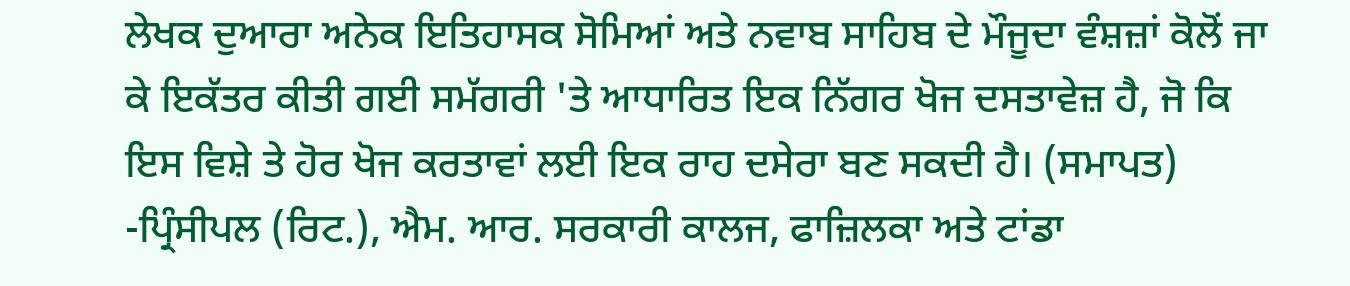ਲੇਖਕ ਦੁਆਰਾ ਅਨੇਕ ਇਤਿਹਾਸਕ ਸੋਮਿਆਂ ਅਤੇ ਨਵਾਬ ਸਾਹਿਬ ਦੇ ਮੌਜੂਦਾ ਵੰਸ਼ਜ਼ਾਂ ਕੋਲੋਂ ਜਾ ਕੇ ਇਕੱਤਰ ਕੀਤੀ ਗਈ ਸਮੱਗਰੀ 'ਤੇ ਆਧਾਰਿਤ ਇਕ ਨਿੱਗਰ ਖੋਜ ਦਸਤਾਵੇਜ਼ ਹੈ, ਜੋ ਕਿ ਇਸ ਵਿਸ਼ੇ ਤੇ ਹੋਰ ਖੋਜ ਕਰਤਾਵਾਂ ਲਈ ਇਕ ਰਾਹ ਦਸੇਰਾ ਬਣ ਸਕਦੀ ਹੈ। (ਸਮਾਪਤ)
-ਪ੍ਰਿੰਸੀਪਲ (ਰਿਟ.), ਐਮ. ਆਰ. ਸਰਕਾਰੀ ਕਾਲਜ, ਫਾਜ਼ਿਲਕਾ ਅਤੇ ਟਾਂਡਾ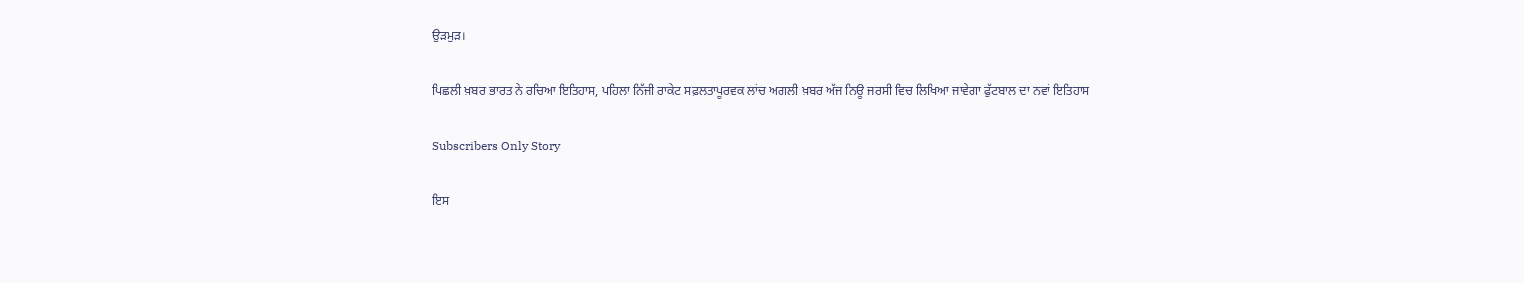ਉੜਮੁੜ।

ਪਿਛਲੀ ਖ਼ਬਰ ਭਾਰਤ ਨੇ ਰਚਿਆ ਇਤਿਹਾਸ, ਪਹਿਲਾ ਨਿੱਜੀ ਰਾਕੇਟ ਸਫ਼ਲਤਾਪੂਰਵਕ ਲਾਂਚ ਅਗਲੀ ਖ਼ਬਰ ਅੱਜ ਨਿਊ ਜਰਸੀ ਵਿਚ ਲਿਖਿਆ ਜਾਵੇਗਾ ਫੁੱਟਬਾਲ ਦਾ ਨਵਾਂ ਇਤਿਹਾਸ

Subscribers Only Story

ਇਸ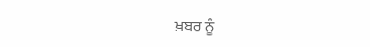ਖ਼ਬਰ ਨੂੰ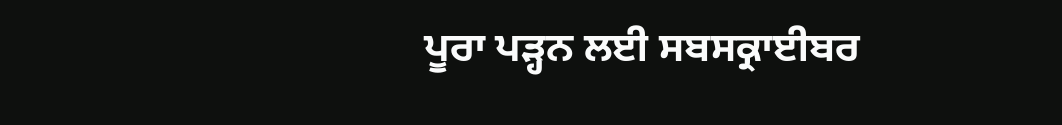ਪੂਰਾ ਪੜ੍ਹਨ ਲਈ ਸਬਸਕ੍ਰਾਈਬਰ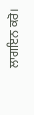ਲਾਗਇਨ ਕਰੋ।